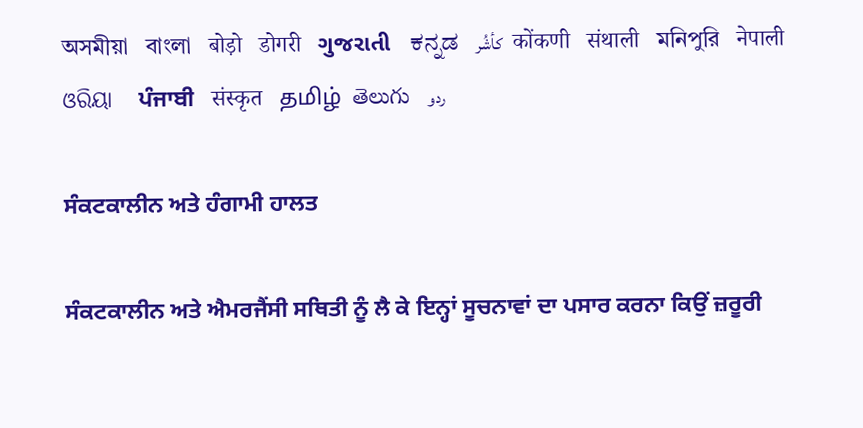অসমীয়া   বাংলা   बोड़ो   डोगरी   ગુજરાતી   ಕನ್ನಡ   كأشُر   कोंकणी   संथाली   মনিপুরি   नेपाली   ଓରିୟା   ਪੰਜਾਬੀ   संस्कृत   தமிழ்  తెలుగు   ردو

ਸੰਕਟਕਾਲੀਨ ਅਤੇ ਹੰਗਾਮੀ ਹਾਲਤ

ਸੰਕਟਕਾਲੀਨ ਅਤੇ ਐਮਰਜੈਂਸੀ ਸਥਿਤੀ ਨੂੰ ਲੈ ਕੇ ਇਨ੍ਹਾਂ ਸੂਚਨਾਵਾਂ ਦਾ ਪਸਾਰ ਕਰਨਾ ਕਿਉਂ ਜ਼ਰੂਰੀ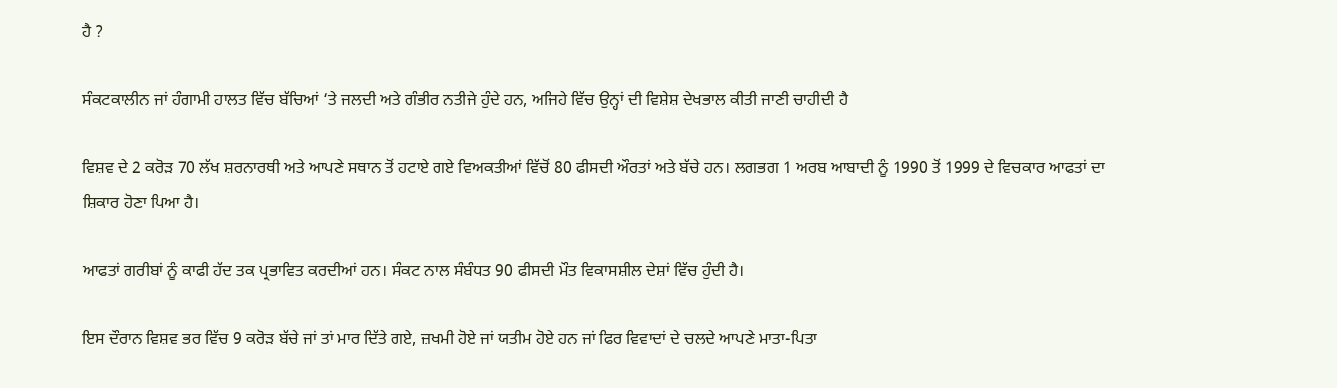ਹੈ ?

ਸੰਕਟਕਾਲੀਨ ਜਾਂ ਹੰਗਾਮੀ ਹਾਲਤ ਵਿੱਚ ਬੱਚਿਆਂ ‘ਤੇ ਜਲਦੀ ਅਤੇ ਗੰਭੀਰ ਨਤੀਜੇ ਹੁੰਦੇ ਹਨ, ਅਜਿਹੇ ਵਿੱਚ ਉਨ੍ਹਾਂ ਦੀ ਵਿਸ਼ੇਸ਼ ਦੇਖਭਾਲ ਕੀਤੀ ਜਾਣੀ ਚਾਹੀਦੀ ਹੈ

ਵਿਸ਼ਵ ਦੇ 2 ਕਰੋੜ 70 ਲੱਖ ਸ਼ਰਨਾਰਥੀ ਅਤੇ ਆਪਣੇ ਸਥਾਨ ਤੋਂ ਹਟਾਏ ਗਏ ਵਿਅਕਤੀਆਂ ਵਿੱਚੋਂ 80 ਫੀਸਦੀ ਔਰਤਾਂ ਅਤੇ ਬੱਚੇ ਹਨ। ਲਗਭਗ 1 ਅਰਬ ਆਬਾਦੀ ਨੂੰ 1990 ਤੋਂ 1999 ਦੇ ਵਿਚਕਾਰ ਆਫਤਾਂ ਦਾ ਸ਼ਿਕਾਰ ਹੋਣਾ ਪਿਆ ਹੈ।

ਆਫਤਾਂ ਗਰੀਬਾਂ ਨੂੰ ਕਾਫੀ ਹੱਦ ਤਕ ਪ੍ਰਭਾਵਿਤ ਕਰਦੀਆਂ ਹਨ। ਸੰਕਟ ਨਾਲ ਸੰਬੰਧਤ 90 ਫੀਸਦੀ ਮੌਤ ਵਿਕਾਸਸ਼ੀਲ ਦੇਸ਼ਾਂ ਵਿੱਚ ਹੁੰਦੀ ਹੈ।

ਇਸ ਦੌਰਾਨ ਵਿਸ਼ਵ ਭਰ ਵਿੱਚ 9 ਕਰੋੜ ਬੱਚੇ ਜਾਂ ਤਾਂ ਮਾਰ ਦਿੱਤੇ ਗਏ, ਜ਼ਖਮੀ ਹੋਏ ਜਾਂ ਯਤੀਮ ਹੋਏ ਹਨ ਜਾਂ ਫਿਰ ਵਿਵਾਦਾਂ ਦੇ ਚਲਦੇ ਆਪਣੇ ਮਾਤਾ-ਪਿਤਾ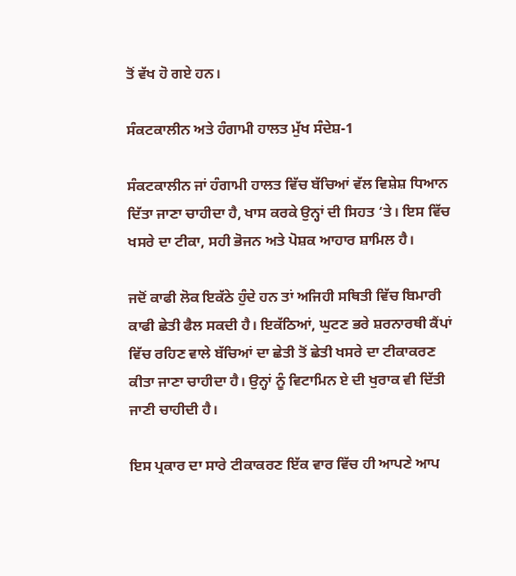ਤੋਂ ਵੱਖ ਹੋ ਗਏ ਹਨ।

ਸੰਕਟਕਾਲੀਨ ਅਤੇ ਹੰਗਾਮੀ ਹਾਲਤ ਮੁੱਖ ਸੰਦੇਸ਼-1

ਸੰਕਟਕਾਲੀਨ ਜਾਂ ਹੰਗਾਮੀ ਹਾਲਤ ਵਿੱਚ ਬੱਚਿਆਂ ਵੱਲ ਵਿਸ਼ੇਸ਼ ਧਿਆਨ ਦਿੱਤਾ ਜਾਣਾ ਚਾਹੀਦਾ ਹੈ, ਖਾਸ ਕਰਕੇ ਉਨ੍ਹਾਂ ਦੀ ਸਿਹਤ ‘ਤੇ। ਇਸ ਵਿੱਚ ਖਸਰੇ ਦਾ ਟੀਕਾ, ਸਹੀ ਭੋਜਨ ਅਤੇ ਪੋਸ਼ਕ ਆਹਾਰ ਸ਼ਾਮਿਲ ਹੈ।

ਜਦੋਂ ਕਾਫੀ ਲੋਕ ਇਕੱਠੇ ਹੁੰਦੇ ਹਨ ਤਾਂ ਅਜਿਹੀ ਸਥਿਤੀ ਵਿੱਚ ਬਿਮਾਰੀ ਕਾਫੀ ਛੇਤੀ ਫੈਲ ਸਕਦੀ ਹੈ। ਇਕੱਠਿਆਂ, ਘੁਟਣ ਭਰੇ ਸ਼ਰਨਾਰਥੀ ਕੈਂਪਾਂ ਵਿੱਚ ਰਹਿਣ ਵਾਲੇ ਬੱਚਿਆਂ ਦਾ ਛੇਤੀ ਤੋਂ ਛੇਤੀ ਖਸਰੇ ਦਾ ਟੀਕਾਕਰਣ ਕੀਤਾ ਜਾਣਾ ਚਾਹੀਦਾ ਹੈ। ਉਨ੍ਹਾਂ ਨੂੰ ਵਿਟਾਮਿਨ ਏ ਦੀ ਖੁਰਾਕ ਵੀ ਦਿੱਤੀ ਜਾਣੀ ਚਾਹੀਦੀ ਹੈ।

ਇਸ ਪ੍ਰਕਾਰ ਦਾ ਸਾਰੇ ਟੀਕਾਕਰਣ ਇੱਕ ਵਾਰ ਵਿੱਚ ਹੀ ਆਪਣੇ ਆਪ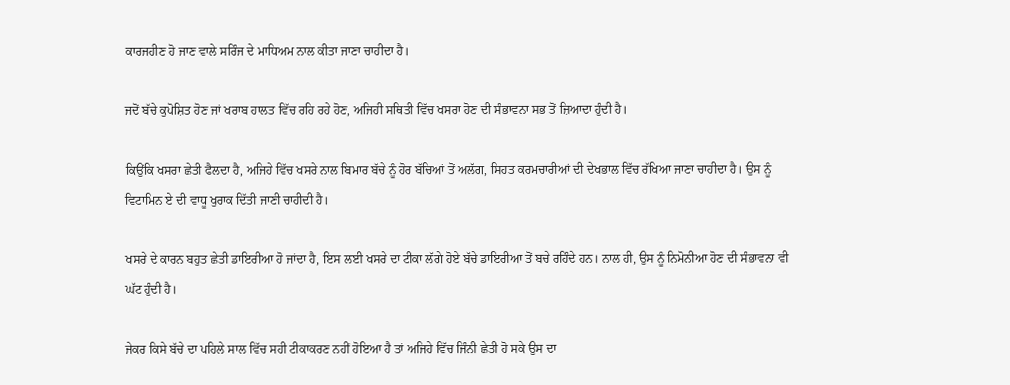ਕਾਰਜਹੀਣ ਹੋ ਜਾਣ ਵਾਲੇ ਸਰਿੰਜ ਦੇ ਮਾਧਿਅਮ ਨਾਲ ਕੀਤਾ ਜਾਣਾ ਚਾਹੀਦਾ ਹੈ।

ਜਦੋਂ ਬੱਚੇ ਕੁਪੋਸ਼ਿਤ ਹੋਣ ਜਾਂ ਖਰਾਬ ਹਾਲਤ ਵਿੱਚ ਰਹਿ ਰਹੇ ਹੋਣ, ਅਜਿਹੀ ਸਥਿਤੀ ਵਿੱਚ ਖਸਰਾ ਹੋਣ ਦੀ ਸੰਭਾਵਨਾ ਸਭ ਤੋਂ ਜ਼ਿਆਦਾ ਹੁੰਦੀ ਹੈ।

ਕਿਉਂਕਿ ਖਸਰਾ ਛੇਤੀ ਫੈਲਦਾ ਹੈ, ਅਜਿਹੇ ਵਿੱਚ ਖਸਰੇ ਨਾਲ ਬਿਮਾਰ ਬੱਚੇ ਨੂੰ ਹੋਰ ਬੱਚਿਆਂ ਤੋਂ ਅਲੱਗ, ਸਿਹਤ ਕਰਮਚਾਰੀਆਂ ਦੀ ਦੇਖਭਾਲ ਵਿੱਚ ਰੱਖਿਆ ਜਾਣਾ ਚਾਹੀਦਾ ਹੈ। ਉਸ ਨੂੰ ਵਿਟਾਮਿਨ ਏ ਦੀ ਵਾਧੂ ਖੁਰਾਕ ਦਿੱਤੀ ਜਾਣੀ ਚਾਹੀਦੀ ਹੈ।

ਖਸਰੇ ਦੇ ਕਾਰਨ ਬਹੁਤ ਛੇਤੀ ਡਾਇਰੀਆ ਹੋ ਜਾਂਦਾ ਹੈ, ਇਸ ਲਈ ਖਸਰੇ ਦਾ ਟੀਕਾ ਲੱਗੇ ਹੋਏ ਬੱਚੇ ਡਾਇਰੀਆ ਤੋਂ ਬਚੇ ਰਹਿੰਦੇ ਹਨ। ਨਾਲ ਹੀ, ਉਸ ਨੂੰ ਨਿਮੋਨੀਆ ਹੋਣ ਦੀ ਸੰਭਾਵਨਾ ਵੀ ਘੱਟ ਹੁੰਦੀ ਹੈ।

ਜੇਕਰ ਕਿਸੇ ਬੱਚੇ ਦਾ ਪਹਿਲੇ ਸਾਲ ਵਿੱਚ ਸਹੀ ਟੀਕਾਕਰਣ ਨਹੀਂ ਹੋਇਆ ਹੈ ਤਾਂ ਅਜਿਹੇ ਵਿੱਚ ਜਿੰਨੀ ਛੇਤੀ ਹੋ ਸਕੇ ਉਸ ਦਾ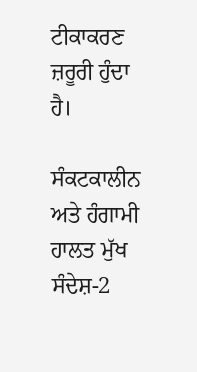ਟੀਕਾਕਰਣ ਜ਼ਰੂਰੀ ਹੁੰਦਾ ਹੈ।

ਸੰਕਟਕਾਲੀਨ ਅਤੇ ਹੰਗਾਮੀ ਹਾਲਤ ਮੁੱਖ ਸੰਦੇਸ਼-2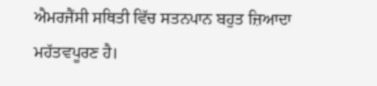ਐਮਰਜੈਂਸੀ ਸਥਿਤੀ ਵਿੱਚ ਸਤਨਪਾਨ ਬਹੁਤ ਜ਼ਿਆਦਾ ਮਹੱਤਵਪੂਰਣ ਹੈ।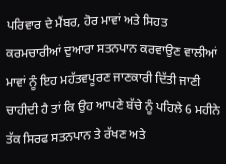ਪਰਿਵਾਰ ਦੇ ਮੈਂਬਰ, ਹੋਰ ਮਾਵਾਂ ਅਤੇ ਸਿਹਤ ਕਰਮਚਾਰੀਆਂ ਦੁਆਰਾ ਸਤਨਪਾਨ ਕਰਵਾਉਣ ਵਾਲੀਆਂ ਮਾਵਾਂ ਨੂੰ ਇਹ ਮਹੱਤਵਪੂਰਣ ਜਾਣਕਾਰੀ ਦਿੱਤੀ ਜਾਣੀ ਚਾਹੀਦੀ ਹੈ ਤਾਂ ਕਿ ਉਹ ਆਪਣੇ ਬੱਚੇ ਨੂੰ ਪਹਿਲੇ 6 ਮਹੀਨੇ ਤੱਕ ਸਿਰਫ ਸਤਨਪਾਨ ਤੇ ਰੱਖਣ ਅਤੇ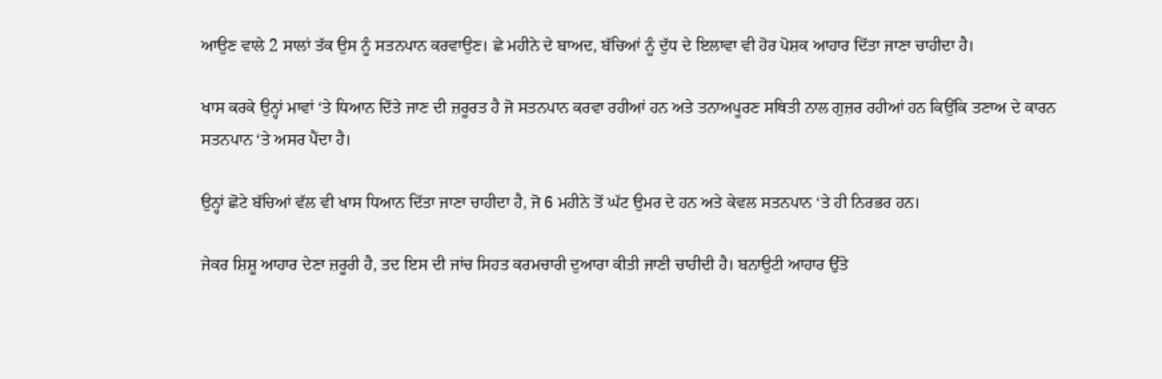ਆਉਣ ਵਾਲੇ 2 ਸਾਲਾਂ ਤੱਕ ਉਸ ਨੂੰ ਸਤਨਪਾਨ ਕਰਵਾਉਣ। ਛੇ ਮਹੀਨੇ ਦੇ ਬਾਅਦ, ਬੱਚਿਆਂ ਨੂੰ ਦੁੱਧ ਦੇ ਇਲਾਵਾ ਵੀ ਹੋਰ ਪੋਸ਼ਕ ਆਹਾਰ ਦਿੱਤਾ ਜਾਣਾ ਚਾਹੀਦਾ ਹੈ।

ਖਾਸ ਕਰਕੇ ਉਨ੍ਹਾਂ ਮਾਵਾਂ ‘ਤੇ ਧਿਆਨ ਦਿੱਤੇ ਜਾਣ ਦੀ ਜ਼ਰੂਰਤ ਹੈ ਜੋ ਸਤਨਪਾਨ ਕਰਵਾ ਰਹੀਆਂ ਹਨ ਅਤੇ ਤਨਾਅਪੂਰਣ ਸਥਿਤੀ ਨਾਲ ਗੁਜ਼ਰ ਰਹੀਆਂ ਹਨ ਕਿਉਂਕਿ ਤਣਾਅ ਦੇ ਕਾਰਨ ਸਤਨਪਾਨ ‘ਤੇ ਅਸਰ ਪੈਂਦਾ ਹੈ।

ਉਨ੍ਹਾਂ ਛੋਟੇ ਬੱਚਿਆਂ ਵੱਲ ਵੀ ਖਾਸ ਧਿਆਨ ਦਿੱਤਾ ਜਾਣਾ ਚਾਹੀਦਾ ਹੈ, ਜੋ 6 ਮਹੀਨੇ ਤੋਂ ਘੱਟ ਉਮਰ ਦੇ ਹਨ ਅਤੇ ਕੇਵਲ ਸਤਨਪਾਨ ‘ਤੇ ਹੀ ਨਿਰਭਰ ਹਨ।

ਜੇਕਰ ਸ਼ਿਸ਼ੂ ਆਹਾਰ ਦੇਣਾ ਜ਼ਰੂਰੀ ਹੈ, ਤਦ ਇਸ ਦੀ ਜਾਂਚ ਸਿਹਤ ਕਰਮਚਾਰੀ ਦੁਆਰਾ ਕੀਤੀ ਜਾਣੀ ਚਾਹੀਦੀ ਹੈ। ਬਨਾਉਟੀ ਆਹਾਰ ਉੱਤੇ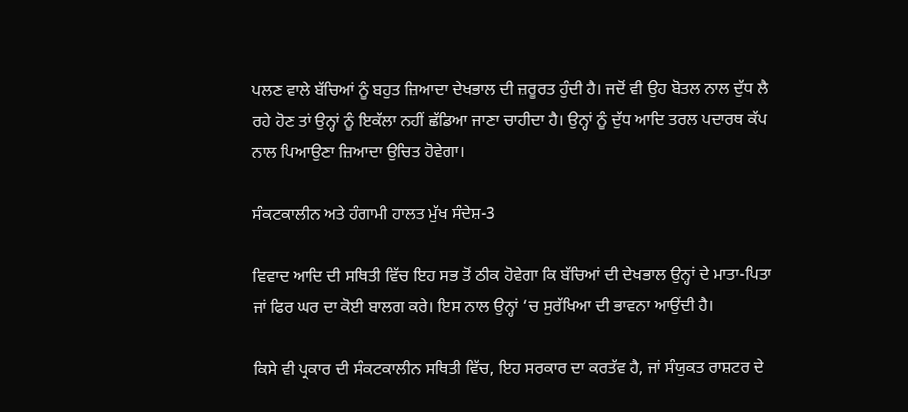ਪਲਣ ਵਾਲੇ ਬੱਚਿਆਂ ਨੂੰ ਬਹੁਤ ਜ਼ਿਆਦਾ ਦੇਖਭਾਲ ਦੀ ਜ਼ਰੂਰਤ ਹੁੰਦੀ ਹੈ। ਜਦੋਂ ਵੀ ਉਹ ਬੋਤਲ ਨਾਲ ਦੁੱਧ ਲੈ ਰਹੇ ਹੋਣ ਤਾਂ ਉਨ੍ਹਾਂ ਨੂੰ ਇਕੱਲਾ ਨਹੀਂ ਛੱਡਿਆ ਜਾਣਾ ਚਾਹੀਦਾ ਹੈ। ਉਨ੍ਹਾਂ ਨੂੰ ਦੁੱਧ ਆਦਿ ਤਰਲ ਪਦਾਰਥ ਕੱਪ ਨਾਲ ਪਿਆਉਣਾ ਜ਼ਿਆਦਾ ਉਚਿਤ ਹੋਵੇਗਾ।

ਸੰਕਟਕਾਲੀਨ ਅਤੇ ਹੰਗਾਮੀ ਹਾਲਤ ਮੁੱਖ ਸੰਦੇਸ਼-3

ਵਿਵਾਦ ਆਦਿ ਦੀ ਸਥਿਤੀ ਵਿੱਚ ਇਹ ਸਭ ਤੋਂ ਠੀਕ ਹੋਵੇਗਾ ਕਿ ਬੱਚਿਆਂ ਦੀ ਦੇਖਭਾਲ ਉਨ੍ਹਾਂ ਦੇ ਮਾਤਾ-ਪਿਤਾ ਜਾਂ ਫਿਰ ਘਰ ਦਾ ਕੋਈ ਬਾਲਗ ਕਰੇ। ਇਸ ਨਾਲ ਉਨ੍ਹਾਂ ‘ਚ ਸੁਰੱਖਿਆ ਦੀ ਭਾਵਨਾ ਆਉਂਦੀ ਹੈ।

ਕਿਸੇ ਵੀ ਪ੍ਰਕਾਰ ਦੀ ਸੰਕਟਕਾਲੀਨ ਸਥਿਤੀ ਵਿੱਚ, ਇਹ ਸਰਕਾਰ ਦਾ ਕਰਤੱਵ ਹੈ, ਜਾਂ ਸੰਯੁਕਤ ਰਾਸ਼ਟਰ ਦੇ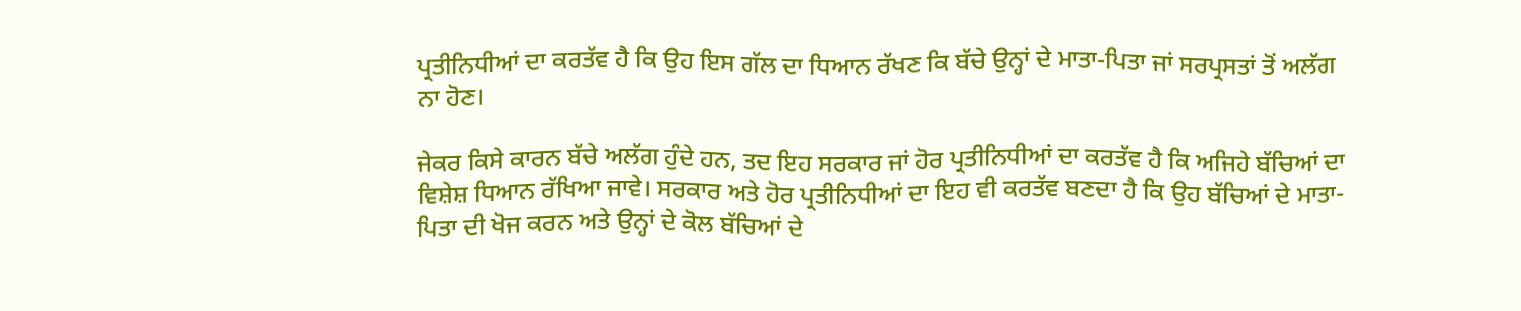ਪ੍ਰਤੀਨਿਧੀਆਂ ਦਾ ਕਰਤੱਵ ਹੈ ਕਿ ਉਹ ਇਸ ਗੱਲ ਦਾ ਧਿਆਨ ਰੱਖਣ ਕਿ ਬੱਚੇ ਉਨ੍ਹਾਂ ਦੇ ਮਾਤਾ-ਪਿਤਾ ਜਾਂ ਸਰਪ੍ਰਸਤਾਂ ਤੋਂ ਅਲੱਗ ਨਾ ਹੋਣ।

ਜੇਕਰ ਕਿਸੇ ਕਾਰਨ ਬੱਚੇ ਅਲੱਗ ਹੁੰਦੇ ਹਨ, ਤਦ ਇਹ ਸਰਕਾਰ ਜਾਂ ਹੋਰ ਪ੍ਰਤੀਨਿਧੀਆਂ ਦਾ ਕਰਤੱਵ ਹੈ ਕਿ ਅਜਿਹੇ ਬੱਚਿਆਂ ਦਾ ਵਿਸ਼ੇਸ਼ ਧਿਆਨ ਰੱਖਿਆ ਜਾਵੇ। ਸਰਕਾਰ ਅਤੇ ਹੋਰ ਪ੍ਰਤੀਨਿਧੀਆਂ ਦਾ ਇਹ ਵੀ ਕਰਤੱਵ ਬਣਦਾ ਹੈ ਕਿ ਉਹ ਬੱਚਿਆਂ ਦੇ ਮਾਤਾ-ਪਿਤਾ ਦੀ ਖੋਜ ਕਰਨ ਅਤੇ ਉਨ੍ਹਾਂ ਦੇ ਕੋਲ ਬੱਚਿਆਂ ਦੇ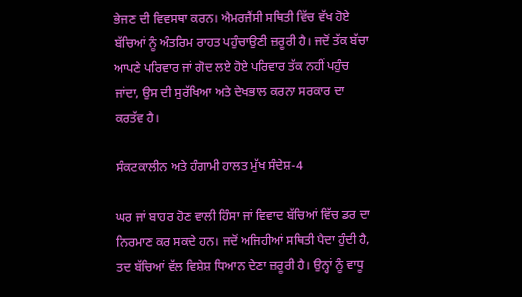ਭੇਜਣ ਦੀ ਵਿਵਸਥਾ ਕਰਨ। ਐਮਰਜੈਂਸੀ ਸਥਿਤੀ ਵਿੱਚ ਵੱਖ ਹੋਏ ਬੱਚਿਆਂ ਨੂੰ ਅੰਤਰਿਮ ਰਾਹਤ ਪਹੁੰਚਾਉਣੀ ਜ਼ਰੂਰੀ ਹੈ। ਜਦੋਂ ਤੱਕ ਬੱਚਾ ਆਪਣੇ ਪਰਿਵਾਰ ਜਾਂ ਗੋਦ ਲਏ ਹੋਏ ਪਰਿਵਾਰ ਤੱਕ ਨਹੀਂ ਪਹੁੰਚ ਜਾਂਦਾ, ਉਸ ਦੀ ਸੁਰੱਖਿਆ ਅਤੇ ਦੇਖਭਾਲ ਕਰਨਾ ਸਰਕਾਰ ਦਾ ਕਰਤੱਵ ਹੈ।

ਸੰਕਟਕਾਲੀਨ ਅਤੇ ਹੰਗਾਮੀ ਹਾਲਤ ਮੁੱਖ ਸੰਦੇਸ਼-4

ਘਰ ਜਾਂ ਬਾਹਰ ਹੋਣ ਵਾਲੀ ਹਿੰਸਾ ਜਾਂ ਵਿਵਾਦ ਬੱਚਿਆਂ ਵਿੱਚ ਡਰ ਦਾ ਨਿਰਮਾਣ ਕਰ ਸਕਦੇ ਹਨ। ਜਦੋਂ ਅਜਿਹੀਆਂ ਸਥਿਤੀ ਪੈਦਾ ਹੁੰਦੀ ਹੈ, ਤਦ ਬੱਚਿਆਂ ਵੱਲ ਵਿਸ਼ੇਸ਼ ਧਿਆਨ ਦੇਣਾ ਜ਼ਰੂਰੀ ਹੈ। ਉਨ੍ਹਾਂ ਨੂੰ ਵਾਧੂ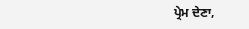ਪ੍ਰੇਮ ਦੇਣਾ,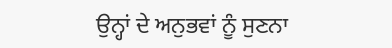ਉਨ੍ਹਾਂ ਦੇ ਅਨੁਭਵਾਂ ਨੂੰ ਸੁਣਨਾ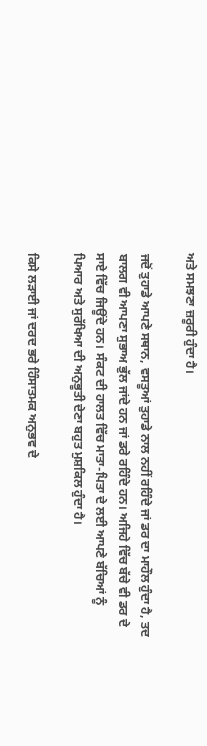ਅਤੇ ਸਮਝਣਾ ਜ਼ਰੂਰੀ ਹੁੰਦਾ ਹੈ।

ਜਦੋਂ ਤੁਹਾਡੇ ਆਪਣੇ ਸਥਾਨ, ਵਸਤੂਆਂ ਤੁਹਾਡੇ ਨਾਲ ਨਹੀਂ ਰਹਿੰਦੇ ਜਾਂ ਡਰ ਦਾ ਮਾਹੌਲ ਹੁੰਦਾ ਹੈ, ਤਦ ਬਾਲਗ ਵੀ ਆਪਣਾ ਸੁਭਾਅ ਭੁੱਲ ਜਾਂਦੇ ਹਨ ਜਾਂ ਡਰੇ ਰਹਿੰਦੇ ਹਨ। ਅਜਿਹੇ ਵਿੱਚ ਬੱਚੇ ਵੀ ਡਰ ਦੇ ਸਾਏ ਵਿੱਚ ਜਿਊਂਦੇ ਹਨ। ਸੰਕਟ ਦੀ ਹਾਲਤ ਵਿੱਚ ਮਾਤਾ-ਪਿਤਾ ਦੇ ਲਈ ਆਪਣੇ ਬੱਚਿਆਂ ਨੂੰ ਪਿਆਰ ਅਤੇ ਸੁਰੱਖਿਆ ਦੀ ਅਨੁਭੂਤੀ ਦੇਣਾ ਬਹੁਤ ਮੁਸ਼ਕਿਲ ਹੁੰਦਾ ਹੈ।

ਕਿਸੇ ਲੜਾਈ ਜਾਂ ਦਰਦ ਭਰੇ ਹਿੰਸਾਤਮਕ ਅਨੁਭਵ ਦੇ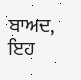ਬਾਅਦ, ਇਹ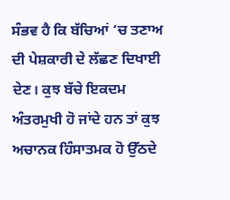ਸੰਭਵ ਹੈ ਕਿ ਬੱਚਿਆਂ ‘ਚ ਤਣਾਅ ਦੀ ਪੇਸ਼ਕਾਰੀ ਦੇ ਲੱਛਣ ਦਿਖਾਈ ਦੇਣ। ਕੁਝ ਬੱਚੇ ਇਕਦਮ ਅੰਤਰਮੁਖੀ ਹੋ ਜਾਂਦੇ ਹਨ ਤਾਂ ਕੁਝ ਅਚਾਨਕ ਹਿੰਸਾਤਮਕ ਹੋ ਉੱਠਦੇ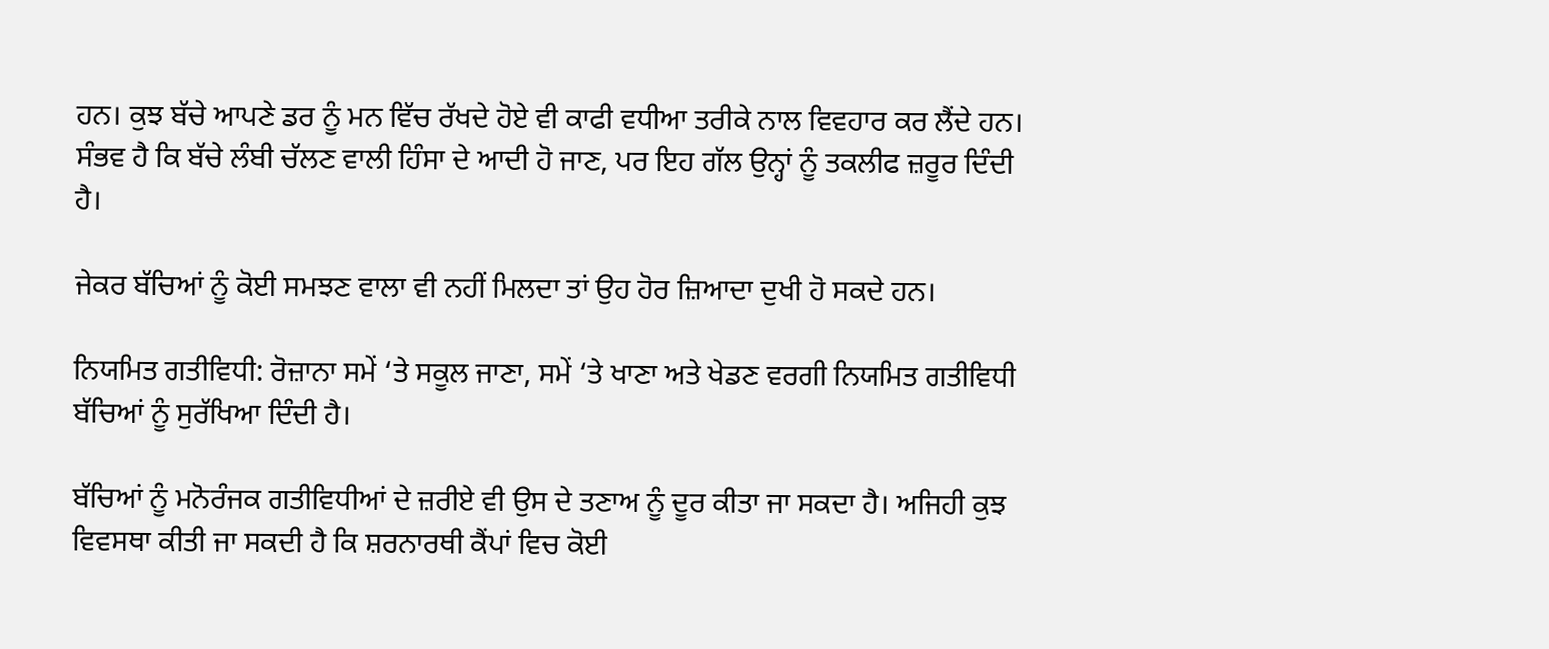ਹਨ। ਕੁਝ ਬੱਚੇ ਆਪਣੇ ਡਰ ਨੂੰ ਮਨ ਵਿੱਚ ਰੱਖਦੇ ਹੋਏ ਵੀ ਕਾਫੀ ਵਧੀਆ ਤਰੀਕੇ ਨਾਲ ਵਿਵਹਾਰ ਕਰ ਲੈਂਦੇ ਹਨ। ਸੰਭਵ ਹੈ ਕਿ ਬੱਚੇ ਲੰਬੀ ਚੱਲਣ ਵਾਲੀ ਹਿੰਸਾ ਦੇ ਆਦੀ ਹੋ ਜਾਣ, ਪਰ ਇਹ ਗੱਲ ਉਨ੍ਹਾਂ ਨੂੰ ਤਕਲੀਫ ਜ਼ਰੂਰ ਦਿੰਦੀ ਹੈ।

ਜੇਕਰ ਬੱਚਿਆਂ ਨੂੰ ਕੋਈ ਸਮਝਣ ਵਾਲਾ ਵੀ ਨਹੀਂ ਮਿਲਦਾ ਤਾਂ ਉਹ ਹੋਰ ਜ਼ਿਆਦਾ ਦੁਖੀ ਹੋ ਸਕਦੇ ਹਨ।

ਨਿਯਮਿਤ ਗਤੀਵਿਧੀ: ਰੋਜ਼ਾਨਾ ਸਮੇਂ ‘ਤੇ ਸਕੂਲ ਜਾਣਾ, ਸਮੇਂ ‘ਤੇ ਖਾਣਾ ਅਤੇ ਖੇਡਣ ਵਰਗੀ ਨਿਯਮਿਤ ਗਤੀਵਿਧੀ ਬੱਚਿਆਂ ਨੂੰ ਸੁਰੱਖਿਆ ਦਿੰਦੀ ਹੈ।

ਬੱਚਿਆਂ ਨੂੰ ਮਨੋਰੰਜਕ ਗਤੀਵਿਧੀਆਂ ਦੇ ਜ਼ਰੀਏ ਵੀ ਉਸ ਦੇ ਤਣਾਅ ਨੂੰ ਦੂਰ ਕੀਤਾ ਜਾ ਸਕਦਾ ਹੈ। ਅਜਿਹੀ ਕੁਝ ਵਿਵਸਥਾ ਕੀਤੀ ਜਾ ਸਕਦੀ ਹੈ ਕਿ ਸ਼ਰਨਾਰਥੀ ਕੈਂਪਾਂ ਵਿਚ ਕੋਈ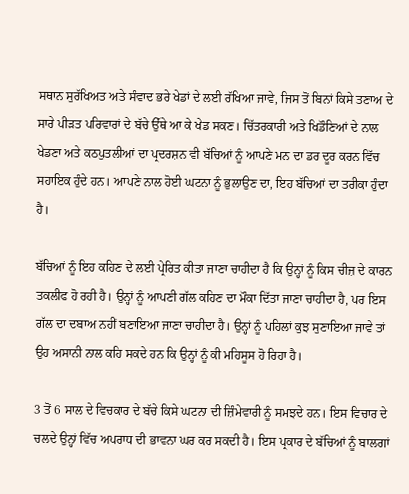ਸਥਾਨ ਸੁਰੱਖਿਅਤ ਅਤੇ ਸੰਵਾਦ ਭਰੇ ਖੇਡਾਂ ਦੇ ਲਈ ਰੱਖਿਆ ਜਾਵੇ, ਜਿਸ ਤੋਂ ਬਿਨਾਂ ਕਿਸੇ ਤਣਾਅ ਦੇ ਸਾਰੇ ਪੀੜਤ ਪਰਿਵਾਰਾਂ ਦੇ ਬੱਚੇ ਉੱਥੇ ਆ ਕੇ ਖੇਡ ਸਕਣ। ਚਿੱਤਰਕਾਰੀ ਅਤੇ ਖਿਡੌਣਿਆਂ ਦੇ ਨਾਲ ਖੇਡਣਾ ਅਤੇ ਕਠਪੁਤਲੀਆਂ ਦਾ ਪ੍ਰਦਰਸ਼ਨ ਵੀ ਬੱਚਿਆਂ ਨੂੰ ਆਪਣੇ ਮਨ ਦਾ ਡਰ ਦੂਰ ਕਰਨ ਵਿੱਚ ਸਹਾਇਕ ਹੁੰਦੇ ਹਨ। ਆਪਣੇ ਨਾਲ ਹੋਈ ਘਟਨਾ ਨੂੰ ਭੁਲਾਉਣ ਦਾ, ਇਹ ਬੱਚਿਆਂ ਦਾ ਤਰੀਕਾ ਹੁੰਦਾ ਹੈ।

ਬੱਚਿਆਂ ਨੂੰ ਇਹ ਕਹਿਣ ਦੇ ਲਈ ਪ੍ਰੇਰਿਤ ਕੀਤਾ ਜਾਣਾ ਚਾਹੀਦਾ ਹੈ ਕਿ ਉਨ੍ਹਾਂ ਨੂੰ ਕਿਸ ਚੀਜ਼ ਦੇ ਕਾਰਨ ਤਕਲੀਫ ਹੋ ਰਹੀ ਹੈ। ਉਨ੍ਹਾਂ ਨੂੰ ਆਪਣੀ ਗੱਲ ਕਹਿਣ ਦਾ ਮੌਕਾ ਦਿੱਤਾ ਜਾਣਾ ਚਾਹੀਦਾ ਹੈ, ਪਰ ਇਸ ਗੱਲ ਦਾ ਦਬਾਅ ਨਹੀਂ ਬਣਾਇਆ ਜਾਣਾ ਚਾਹੀਦਾ ਹੈ। ਉਨ੍ਹਾਂ ਨੂੰ ਪਹਿਲਾਂ ਕੁਝ ਸੁਣਾਇਆ ਜਾਵੇ ਤਾਂ ਉਹ ਅਸਾਨੀ ਨਾਲ ਕਹਿ ਸਕਦੇ ਹਨ ਕਿ ਉਨ੍ਹਾਂ ਨੂੰ ਕੀ ਮਹਿਸੂਸ ਹੋ ਰਿਹਾ ਹੈ।

3 ਤੋਂ 6 ਸਾਲ ਦੇ ਵਿਚਕਾਰ ਦੇ ਬੱਚੇ ਕਿਸੇ ਘਟਨਾ ਦੀ ਜ਼ਿੰਮੇਵਾਰੀ ਨੂੰ ਸਮਝਦੇ ਹਨ। ਇਸ ਵਿਚਾਰ ਦੇ ਚਲਦੇ ਉਨ੍ਹਾਂ ਵਿੱਚ ਅਪਰਾਧ ਦੀ ਭਾਵਨਾ ਘਰ ਕਰ ਸਕਦੀ ਹੈ। ਇਸ ਪ੍ਰਕਾਰ ਦੇ ਬੱਚਿਆਂ ਨੂੰ ਬਾਲਗਾਂ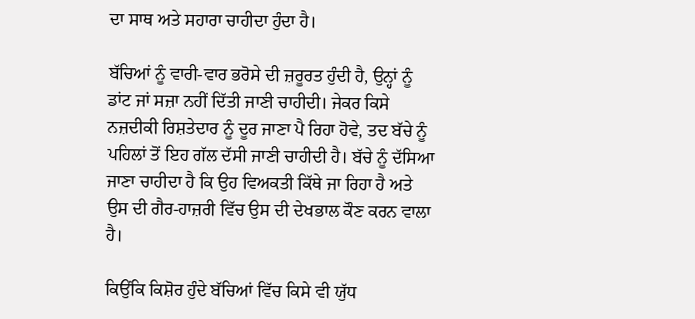ਦਾ ਸਾਥ ਅਤੇ ਸਹਾਰਾ ਚਾਹੀਦਾ ਹੁੰਦਾ ਹੈ।

ਬੱਚਿਆਂ ਨੂੰ ਵਾਰੀ-ਵਾਰ ਭਰੋਸੇ ਦੀ ਜ਼ਰੂਰਤ ਹੁੰਦੀ ਹੈ, ਉਨ੍ਹਾਂ ਨੂੰ ਡਾਂਟ ਜਾਂ ਸਜ਼ਾ ਨਹੀਂ ਦਿੱਤੀ ਜਾਣੀ ਚਾਹੀਦੀ। ਜੇਕਰ ਕਿਸੇ ਨਜ਼ਦੀਕੀ ਰਿਸ਼ਤੇਦਾਰ ਨੂੰ ਦੂਰ ਜਾਣਾ ਪੈ ਰਿਹਾ ਹੋਵੇ, ਤਦ ਬੱਚੇ ਨੂੰ ਪਹਿਲਾਂ ਤੋਂ ਇਹ ਗੱਲ ਦੱਸੀ ਜਾਣੀ ਚਾਹੀਦੀ ਹੈ। ਬੱਚੇ ਨੂੰ ਦੱਸਿਆ ਜਾਣਾ ਚਾਹੀਦਾ ਹੈ ਕਿ ਉਹ ਵਿਅਕਤੀ ਕਿੱਥੇ ਜਾ ਰਿਹਾ ਹੈ ਅਤੇ ਉਸ ਦੀ ਗੈਰ-ਹਾਜ਼ਰੀ ਵਿੱਚ ਉਸ ਦੀ ਦੇਖਭਾਲ ਕੌਣ ਕਰਨ ਵਾਲਾ ਹੈ।

ਕਿਉਂਕਿ ਕਿਸ਼ੋਰ ਹੁੰਦੇ ਬੱਚਿਆਂ ਵਿੱਚ ਕਿਸੇ ਵੀ ਯੁੱਧ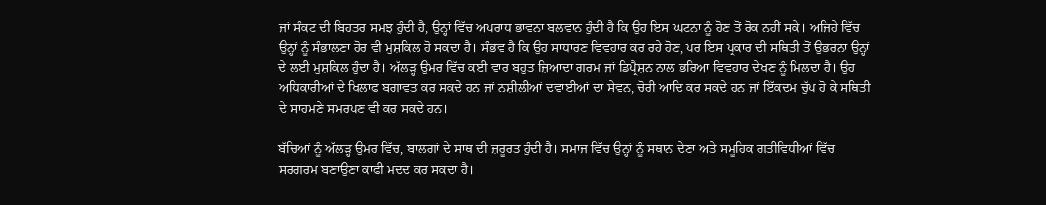ਜਾਂ ਸੰਕਟ ਦੀ ਬਿਹਤਰ ਸਮਝ ਹੁੰਦੀ ਹੈ, ਉਨ੍ਹਾਂ ਵਿੱਚ ਅਪਰਾਧ ਭਾਵਨਾ ਬਲਵਾਨ ਹੁੰਦੀ ਹੈ ਕਿ ਉਹ ਇਸ ਘਟਨਾ ਨੂੰ ਹੋਣ ਤੋਂ ਰੋਕ ਨਹੀਂ ਸਕੇ। ਅਜਿਹੇ ਵਿੱਚ ਉਨ੍ਹਾਂ ਨੂੰ ਸੰਭਾਲਣਾ ਹੋਰ ਵੀ ਮੁਸ਼ਕਿਲ ਹੋ ਸਕਦਾ ਹੈ। ਸੰਭਵ ਹੈ ਕਿ ਉਹ ਸਾਧਾਰਣ ਵਿਵਹਾਰ ਕਰ ਰਹੇ ਹੋਣ, ਪਰ ਇਸ ਪ੍ਰਕਾਰ ਦੀ ਸਥਿਤੀ ਤੋਂ ਉਭਰਨਾ ਉਨ੍ਹਾਂ ਦੇ ਲਈ ਮੁਸ਼ਕਿਲ ਹੁੰਦਾ ਹੈ। ਅੱਲੜ੍ਹ ਉਮਰ ਵਿੱਚ ਕਈ ਵਾਰ ਬਹੁਤ ਜ਼ਿਆਦਾ ਗਰਮ ਜਾਂ ਡਿਪ੍ਰੈਸ਼ਨ ਨਾਲ ਭਰਿਆ ਵਿਵਹਾਰ ਦੇਖਣ ਨੂੰ ਮਿਲਦਾ ਹੈ। ਉਹ ਅਧਿਕਾਰੀਆਂ ਦੇ ਖਿਲਾਫ ਬਗਾਵਤ ਕਰ ਸਕਦੇ ਹਨ ਜਾਂ ਨਸ਼ੀਲੀਆਂ ਦਵਾਈਆਂ ਦਾ ਸੇਵਨ, ਚੋਰੀ ਆਦਿ ਕਰ ਸਕਦੇ ਹਨ ਜਾਂ ਇੱਕਦਮ ਚੁੱਪ ਹੋ ਕੇ ਸਥਿਤੀ ਦੇ ਸਾਹਮਣੇ ਸਮਰਪਣ ਵੀ ਕਰ ਸਕਦੇ ਹਨ।

ਬੱਚਿਆਂ ਨੂੰ ਅੱਲੜ੍ਹ ਉਮਰ ਵਿੱਚ, ਬਾਲਗਾਂ ਦੇ ਸਾਥ ਦੀ ਜ਼ਰੂਰਤ ਹੁੰਦੀ ਹੈ। ਸਮਾਜ ਵਿੱਚ ਉਨ੍ਹਾਂ ਨੂੰ ਸਥਾਨ ਦੇਣਾ ਅਤੇ ਸਮੂਹਿਕ ਗਤੀਵਿਧੀਆਂ ਵਿੱਚ ਸਰਗਰਮ ਬਣਾਉਣਾ ਕਾਫੀ ਮਦਦ ਕਰ ਸਕਦਾ ਹੈ।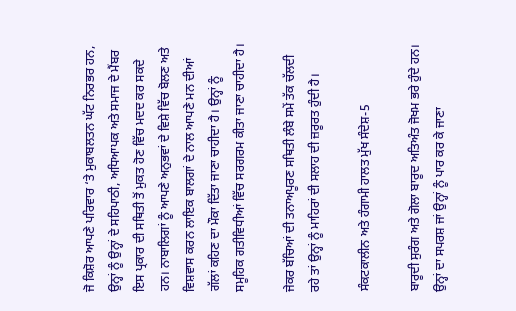ਜੋ ਕਿਸ਼ੋਰ ਆਪਣੇ ਪਰਿਵਾਰ ‘ਤੇ ਮੁਕਾਬਲਤਨ ਘੱਟ ਨਿਰਭਰ ਹਨ, ਉਨ੍ਹਾਂ ਨੂੰ ਉਨ੍ਹਾਂ ਦੇ ਸਹਿਪਾਠੀ, ਅਧਿਆਪਕ ਅਤੇ ਸਮਾਜ ਦੇ ਮੈਂਬਰ ਇਸ ਪ੍ਰਕਾਰ ਦੀ ਸਥਿਤੀ ਤੋਂ ਮੁਕਤ ਹੋਣ ਵਿੱਚ ਮਦਦ ਕਰ ਸਕਦੇ ਹਨ। ਨਾਬਾਲਿਗਾਂ ਨੂੰ ਆਪਣੇ ਅਨੁਭਵਾਂ ਦੇ ਵਿਸ਼ੇ ਵਿੱਚ ਬੋਲਣ ਅਤੇ ਵਿਸ਼ਵਾਸ ਕਰਨ ਲਾਇਕ ਬਾਲਗਾਂ ਦੇ ਨਾਲ ਆਪਣੇ ਮਨ ਦੀਆਂ ਗੱਲਾਂ ਕਹਿਣ ਦਾ ਮੌਕਾ ਦਿੱਤਾ ਜਾਣਾ ਚਾਹੀਦਾ ਹੈ। ਉਨ੍ਹਾਂ ਨੂੰ ਸਮੂਹਿਕ ਗਤੀਵਿਧੀਆਂ ਵਿੱਚ ਸਰਗਰਮ ਕੀਤਾ ਜਾਣਾ ਚਾਹੀਦਾ ਹੈ।

ਜੇਕਰ ਬੱਚਿਆਂ ਦੀ ਤਨਾਅਪੂਰਣ ਸਥਿਤੀ ਲੰਬੇ ਸਮੇਂ ਤੱਕ ਚੱਲਦੀ ਰਹੇ ਤਾਂ ਉਨ੍ਹਾਂ ਨੂੰ ਮਾਹਿਰਾਂ ਦੀ ਸਲਾਹ ਦੀ ਜ਼ਰੂਰਤ ਹੁੰਦੀ ਹੈ।

ਸੰਕਟਕਾਲੀਨ ਅਤੇ ਹੰਗਾਮੀ ਹਾਲਤ ਮੁੱਖ ਸੰਦੇਸ਼-5

ਬਾਰੂਦੀ ਸੁਰੰਗ ਅਤੇ ਗੋਲਾ ਬਾਰੂਦ ਅਤਿਅੰਤ ਜੋਖਮ ਭਰੇ ਹੁੰਦੇ ਹਨ। ਉਨ੍ਹਾਂ ਦਾ ਸਪਰਸ਼ ਜਾਂ ਉਨ੍ਹਾਂ ਨੂੰ ਪਾਰ ਕਰ ਕੇ ਜਾਣਾ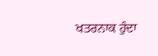ਖਤਰਨਾਕ ਹੁੰਦਾ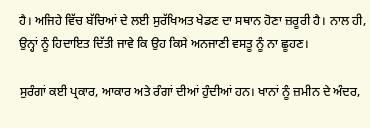ਹੈ। ਅਜਿਹੇ ਵਿੱਚ ਬੱਚਿਆਂ ਦੇ ਲਈ ਸੁਰੱਖਿਅਤ ਖੇਡਣ ਦਾ ਸਥਾਨ ਹੋਣਾ ਜ਼ਰੂਰੀ ਹੈ। ਨਾਲ ਹੀ, ਉਨ੍ਹਾਂ ਨੂੰ ਹਿਦਾਇਤ ਦਿੱਤੀ ਜਾਵੇ ਕਿ ਉਹ ਕਿਸੇ ਅਨਜਾਣੀ ਵਸਤੂ ਨੂੰ ਨਾ ਛੂਹਣ।

ਸੁਰੰਗਾਂ ਕਈ ਪ੍ਰਕਾਰ, ਆਕਾਰ ਅਤੇ ਰੰਗਾਂ ਦੀਆਂ ਹੁੰਦੀਆਂ ਹਨ। ਖਾਨਾਂ ਨੂੰ ਜ਼ਮੀਨ ਦੇ ਅੰਦਰ,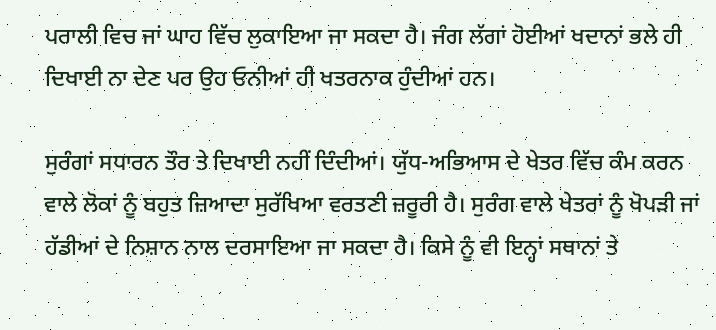ਪਰਾਲੀ ਵਿਚ ਜਾਂ ਘਾਹ ਵਿੱਚ ਲੁਕਾਇਆ ਜਾ ਸਕਦਾ ਹੈ। ਜੰਗ ਲੱਗਾਂ ਹੋਈਆਂ ਖਦਾਨਾਂ ਭਲੇ ਹੀ ਦਿਖਾਈ ਨਾ ਦੇਣ ਪਰ ਉਹ ਓਨੀਆਂ ਹੀ ਖਤਰਨਾਕ ਹੁੰਦੀਆਂ ਹਨ।

ਸੁਰੰਗਾਂ ਸਧਾਰਨ ਤੌਰ ਤੇ ਦਿਖਾਈ ਨਹੀਂ ਦਿੰਦੀਆਂ। ਯੁੱਧ-ਅਭਿਆਸ ਦੇ ਖੇਤਰ ਵਿੱਚ ਕੰਮ ਕਰਨ ਵਾਲੇ ਲੋਕਾਂ ਨੂੰ ਬਹੁਤ ਜ਼ਿਆਦਾ ਸੁਰੱਖਿਆ ਵਰਤਣੀ ਜ਼ਰੂਰੀ ਹੈ। ਸੁਰੰਗ ਵਾਲੇ ਖੇਤਰਾਂ ਨੂੰ ਖੋਪੜੀ ਜਾਂ ਹੱਡੀਆਂ ਦੇ ਨਿਸ਼ਾਨ ਨਾਲ ਦਰਸਾਇਆ ਜਾ ਸਕਦਾ ਹੈ। ਕਿਸੇ ਨੂੰ ਵੀ ਇਨ੍ਹਾਂ ਸਥਾਨਾਂ ਤੇ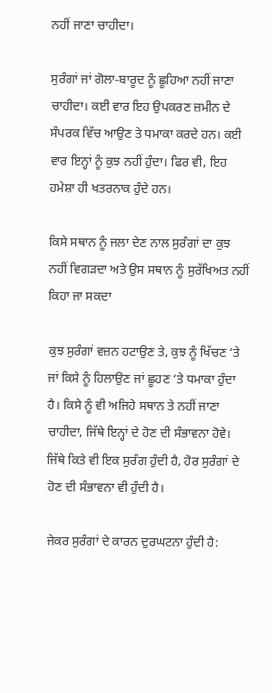ਨਹੀਂ ਜਾਣਾ ਚਾਹੀਦਾ।

ਸੁਰੰਗਾਂ ਜਾਂ ਗੋਲਾ-ਬਾਰੂਦ ਨੂੰ ਛੂਹਿਆ ਨਹੀਂ ਜਾਣਾ ਚਾਹੀਦਾ। ਕਈ ਵਾਰ ਇਹ ਉਪਕਰਣ ਜ਼ਮੀਨ ਦੇ ਸੰਪਰਕ ਵਿੱਚ ਆਉਣ ਤੇ ਧਮਾਕਾ ਕਰਦੇ ਹਨ। ਕਈ ਵਾਰ ਇਨ੍ਹਾਂ ਨੂੰ ਕੁਝ ਨਹੀਂ ਹੁੰਦਾ। ਫਿਰ ਵੀ, ਇਹ ਹਮੇਸ਼ਾ ਹੀ ਖਤਰਨਾਕ ਹੁੰਦੇ ਹਨ।

ਕਿਸੇ ਸਥਾਨ ਨੂੰ ਜਲਾ ਦੇਣ ਨਾਲ ਸੁਰੰਗਾਂ ਦਾ ਕੁਝ ਨਹੀਂ ਵਿਗੜਦਾ ਅਤੇ ਉਸ ਸਥਾਨ ਨੂੰ ਸੁਰੱਖਿਅਤ ਨਹੀਂ ਕਿਹਾ ਜਾ ਸਕਦਾ

ਕੁਝ ਸੁਰੰਗਾਂ ਵਜ਼ਨ ਹਟਾਉਣ ਤੇ, ਕੁਝ ਨੂੰ ਖਿੱਚਣ ‘ਤੇ ਜਾਂ ਕਿਸੇ ਨੂੰ ਹਿਲਾਉਣ ਜਾਂ ਛੂਹਣ ‘ਤੇ ਧਮਾਕਾ ਹੁੰਦਾ ਹੈ। ਕਿਸੇ ਨੂੰ ਵੀ ਅਜਿਹੇ ਸਥਾਨ ਤੇ ਨਹੀਂ ਜਾਣਾ ਚਾਹੀਦਾ, ਜਿੱਥੇ ਇਨ੍ਹਾਂ ਦੇ ਹੋਣ ਦੀ ਸੰਭਾਵਨਾ ਹੋਵੇ। ਜਿੱਥੇ ਕਿਤੇ ਵੀ ਇਕ ਸੁਰੰਗ ਹੁੰਦੀ ਹੈ, ਹੋਰ ਸੁਰੰਗਾਂ ਦੇ ਹੋਣ ਦੀ ਸੰਭਾਵਨਾ ਵੀ ਹੁੰਦੀ ਹੈ।

ਜੇਕਰ ਸੁਰੰਗਾਂ ਦੇ ਕਾਰਨ ਦੁਰਘਟਨਾ ਹੁੰਦੀ ਹੈ: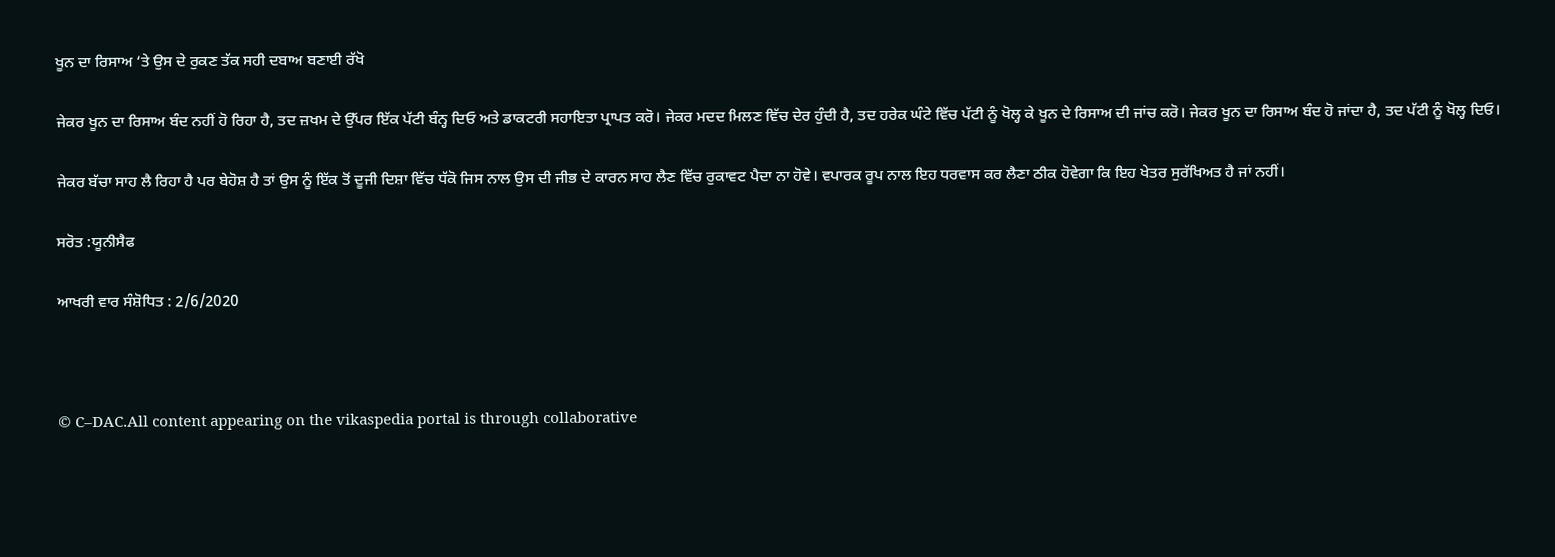ਖੂਨ ਦਾ ਰਿਸਾਅ ‘ਤੇ ਉਸ ਦੇ ਰੁਕਣ ਤੱਕ ਸਹੀ ਦਬਾਅ ਬਣਾਈ ਰੱਖੋ

ਜੇਕਰ ਖੂਨ ਦਾ ਰਿਸਾਅ ਬੰਦ ਨਹੀਂ ਹੋ ਰਿਹਾ ਹੈ, ਤਦ ਜ਼ਖਮ ਦੇ ਉੱਪਰ ਇੱਕ ਪੱਟੀ ਬੰਨ੍ਹ ਦਿਓ ਅਤੇ ਡਾਕਟਰੀ ਸਹਾਇਤਾ ਪ੍ਰਾਪਤ ਕਰੋ। ਜੇਕਰ ਮਦਦ ਮਿਲਣ ਵਿੱਚ ਦੇਰ ਹੁੰਦੀ ਹੈ, ਤਦ ਹਰੇਕ ਘੰਟੇ ਵਿੱਚ ਪੱਟੀ ਨੂੰ ਖੋਲ੍ਹ ਕੇ ਖੂਨ ਦੇ ਰਿਸਾਅ ਦੀ ਜਾਂਚ ਕਰੋ। ਜੇਕਰ ਖੂਨ ਦਾ ਰਿਸਾਅ ਬੰਦ ਹੋ ਜਾਂਦਾ ਹੈ, ਤਦ ਪੱਟੀ ਨੂੰ ਖੋਲ੍ਹ ਦਿਓ।

ਜੇਕਰ ਬੱਚਾ ਸਾਹ ਲੈ ਰਿਹਾ ਹੈ ਪਰ ਬੇਹੋਸ਼ ਹੈ ਤਾਂ ਉਸ ਨੂੰ ਇੱਕ ਤੋਂ ਦੂਜੀ ਦਿਸ਼ਾ ਵਿੱਚ ਧੱਕੋ ਜਿਸ ਨਾਲ ਉਸ ਦੀ ਜੀਭ ਦੇ ਕਾਰਨ ਸਾਹ ਲੈਣ ਵਿੱਚ ਰੁਕਾਵਟ ਪੈਦਾ ਨਾ ਹੋਵੇ। ਵਪਾਰਕ ਰੂਪ ਨਾਲ ਇਹ ਧਰਵਾਸ ਕਰ ਲੈਣਾ ਠੀਕ ਹੋਵੇਗਾ ਕਿ ਇਹ ਖੇਤਰ ਸੁਰੱਖਿਅਤ ਹੈ ਜਾਂ ਨਹੀਂ।

ਸਰੋਤ :ਯੂਨੀਸੈਫ

ਆਖਰੀ ਵਾਰ ਸੰਸ਼ੋਧਿਤ : 2/6/2020



© C–DAC.All content appearing on the vikaspedia portal is through collaborative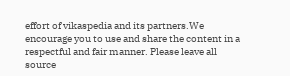effort of vikaspedia and its partners.We encourage you to use and share the content in a respectful and fair manner. Please leave all source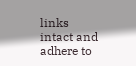links intact and adhere to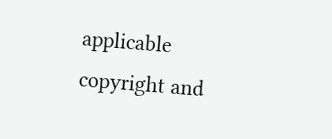applicable copyright and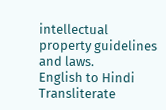intellectual property guidelines and laws.
English to Hindi Transliterate